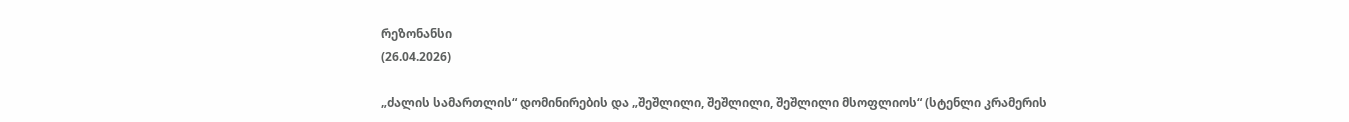რეზონანსი
(26.04.2026)

„ძალის სამართლის“ დომინირების და „შეშლილი, შეშლილი, შეშლილი მსოფლიოს“ (სტენლი კრამერის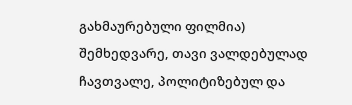გახმაურებული ფილმია) შემხედვარე, თავი ვალდებულად ჩავთვალე, პოლიტიზებულ და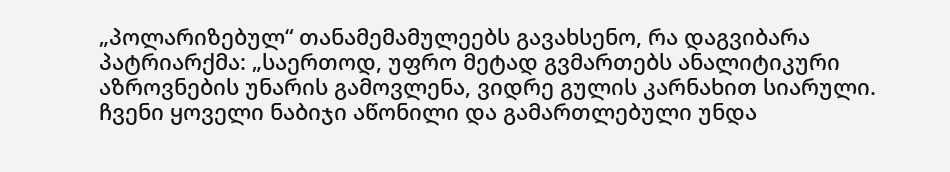„პოლარიზებულ“ თანამემამულეებს გავახსენო, რა დაგვიბარა პატრიარქმა: „საერთოდ, უფრო მეტად გვმართებს ანალიტიკური აზროვნების უნარის გამოვლენა, ვიდრე გულის კარნახით სიარული. ჩვენი ყოველი ნაბიჯი აწონილი და გამართლებული უნდა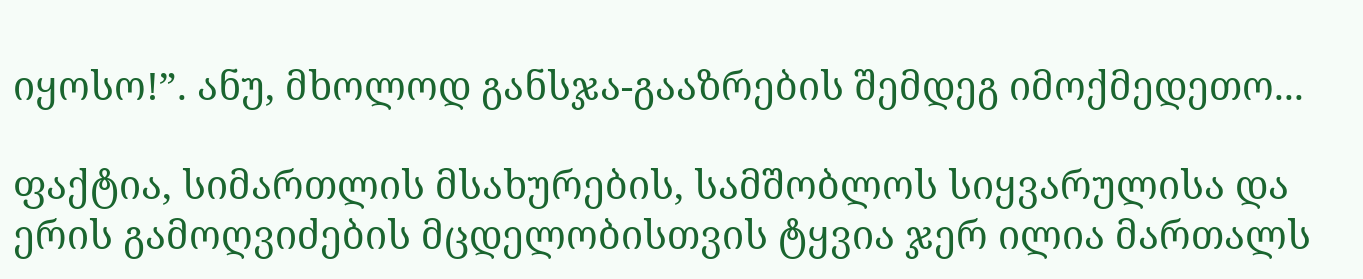იყოსო!”. ანუ, მხოლოდ განსჯა-გააზრების შემდეგ იმოქმედეთო...

ფაქტია, სიმართლის მსახურების, სამშობლოს სიყვარულისა და ერის გამოღვიძების მცდელობისთვის ტყვია ჯერ ილია მართალს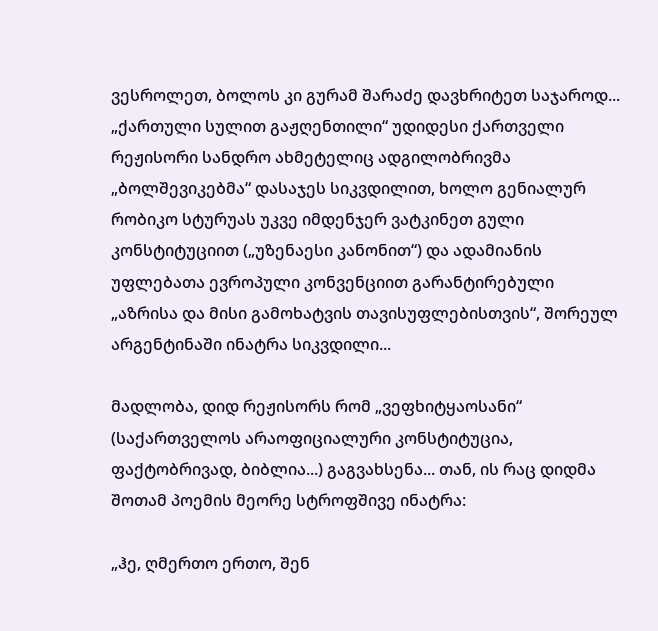ვესროლეთ, ბოლოს კი გურამ შარაძე დავხრიტეთ საჯაროდ... „ქართული სულით გაჟღენთილი“ უდიდესი ქართველი რეჟისორი სანდრო ახმეტელიც ადგილობრივმა „ბოლშევიკებმა“ დასაჯეს სიკვდილით, ხოლო გენიალურ რობიკო სტურუას უკვე იმდენჯერ ვატკინეთ გული კონსტიტუციით („უზენაესი კანონით“) და ადამიანის უფლებათა ევროპული კონვენციით გარანტირებული „აზრისა და მისი გამოხატვის თავისუფლებისთვის“, შორეულ არგენტინაში ინატრა სიკვდილი...

მადლობა, დიდ რეჟისორს რომ „ვეფხიტყაოსანი“ (საქართველოს არაოფიციალური კონსტიტუცია, ფაქტობრივად, ბიბლია...) გაგვახსენა... თან, ის რაც დიდმა შოთამ პოემის მეორე სტროფშივე ინატრა:

„ჰე, ღმერთო ერთო, შენ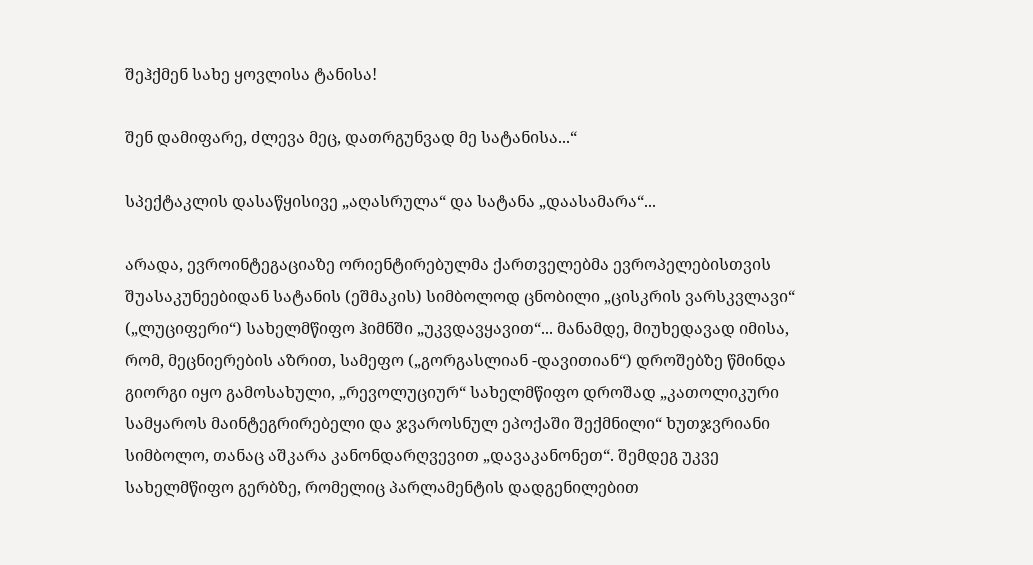შეჰქმენ სახე ყოვლისა ტანისა!

შენ დამიფარე, ძლევა მეც, დათრგუნვად მე სატანისა...“

სპექტაკლის დასაწყისივე „აღასრულა“ და სატანა „დაასამარა“...

არადა, ევროინტეგაციაზე ორიენტირებულმა ქართველებმა ევროპელებისთვის შუასაკუნეებიდან სატანის (ეშმაკის) სიმბოლოდ ცნობილი „ცისკრის ვარსკვლავი“ („ლუციფერი“) სახელმწიფო ჰიმნში „უკვდავყავით“... მანამდე, მიუხედავად იმისა, რომ, მეცნიერების აზრით, სამეფო („გორგასლიან -დავითიან“) დროშებზე წმინდა გიორგი იყო გამოსახული, „რევოლუციურ“ სახელმწიფო დროშად „კათოლიკური სამყაროს მაინტეგრირებელი და ჯვაროსნულ ეპოქაში შექმნილი“ ხუთჯვრიანი სიმბოლო, თანაც აშკარა კანონდარღვევით „დავაკანონეთ“. შემდეგ უკვე სახელმწიფო გერბზე, რომელიც პარლამენტის დადგენილებით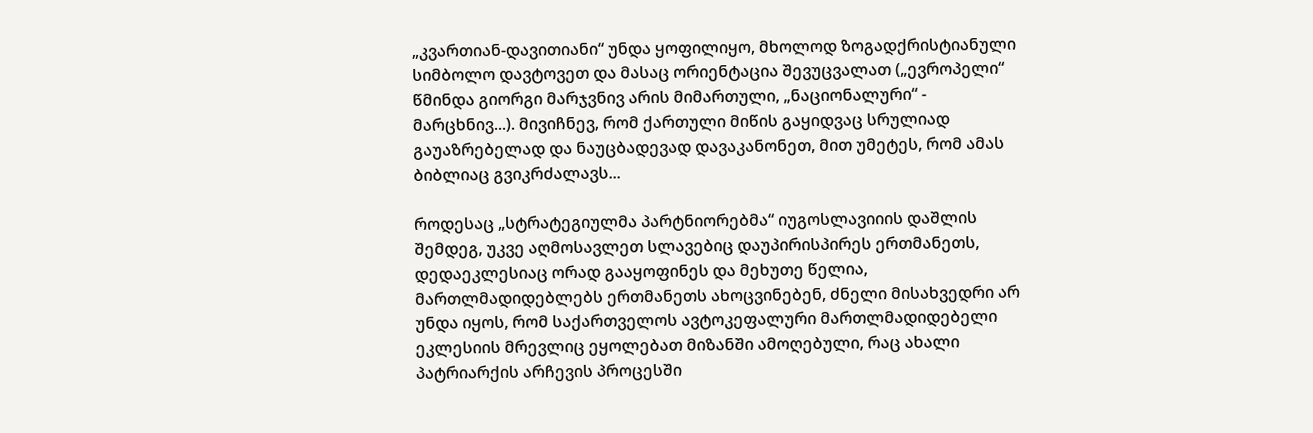„კვართიან-დავითიანი“ უნდა ყოფილიყო, მხოლოდ ზოგადქრისტიანული სიმბოლო დავტოვეთ და მასაც ორიენტაცია შევუცვალათ („ევროპელი“ წმინდა გიორგი მარჯვნივ არის მიმართული, „ნაციონალური“ - მარცხნივ...). მივიჩნევ, რომ ქართული მიწის გაყიდვაც სრულიად გაუაზრებელად და ნაუცბადევად დავაკანონეთ, მით უმეტეს, რომ ამას ბიბლიაც გვიკრძალავს...

როდესაც „სტრატეგიულმა პარტნიორებმა“ იუგოსლავიიის დაშლის შემდეგ, უკვე აღმოსავლეთ სლავებიც დაუპირისპირეს ერთმანეთს, დედაეკლესიაც ორად გააყოფინეს და მეხუთე წელია, მართლმადიდებლებს ერთმანეთს ახოცვინებენ, ძნელი მისახვედრი არ უნდა იყოს, რომ საქართველოს ავტოკეფალური მართლმადიდებელი ეკლესიის მრევლიც ეყოლებათ მიზანში ამოღებული, რაც ახალი პატრიარქის არჩევის პროცესში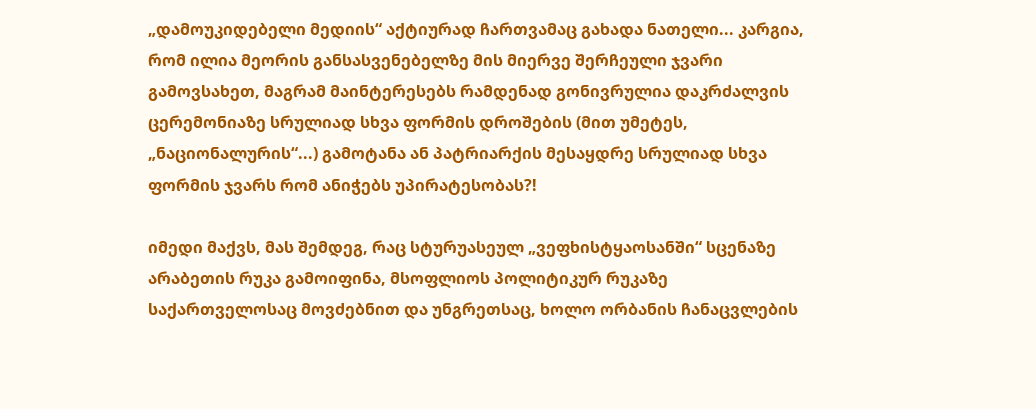„დამოუკიდებელი მედიის“ აქტიურად ჩართვამაც გახადა ნათელი... კარგია, რომ ილია მეორის განსასვენებელზე მის მიერვე შერჩეული ჯვარი გამოვსახეთ, მაგრამ მაინტერესებს რამდენად გონივრულია დაკრძალვის ცერემონიაზე სრულიად სხვა ფორმის დროშების (მით უმეტეს, „ნაციონალურის“...) გამოტანა ან პატრიარქის მესაყდრე სრულიად სხვა ფორმის ჯვარს რომ ანიჭებს უპირატესობას?!

იმედი მაქვს, მას შემდეგ, რაც სტურუასეულ „ვეფხისტყაოსანში“ სცენაზე არაბეთის რუკა გამოიფინა, მსოფლიოს პოლიტიკურ რუკაზე საქართველოსაც მოვძებნით და უნგრეთსაც, ხოლო ორბანის ჩანაცვლების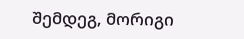შემდეგ, მორიგი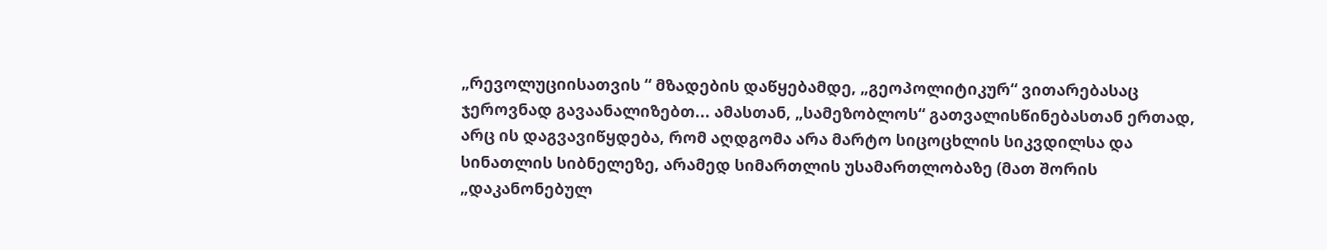„რევოლუციისათვის “ მზადების დაწყებამდე, „გეოპოლიტიკურ“ ვითარებასაც ჯეროვნად გავაანალიზებთ... ამასთან, „სამეზობლოს“ გათვალისწინებასთან ერთად, არც ის დაგვავიწყდება, რომ აღდგომა არა მარტო სიცოცხლის სიკვდილსა და სინათლის სიბნელეზე, არამედ სიმართლის უსამართლობაზე (მათ შორის „დაკანონებულ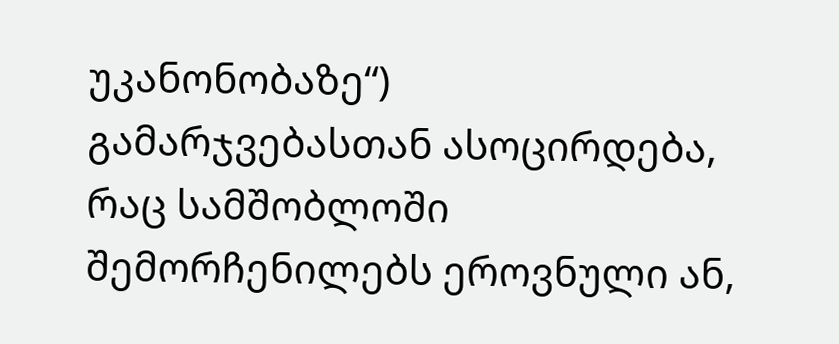უკანონობაზე“) გამარჯვებასთან ასოცირდება, რაც სამშობლოში შემორჩენილებს ეროვნული ან,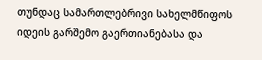თუნდაც სამართლებრივი სახელმწიფოს იდეის გარშემო გაერთიანებასა და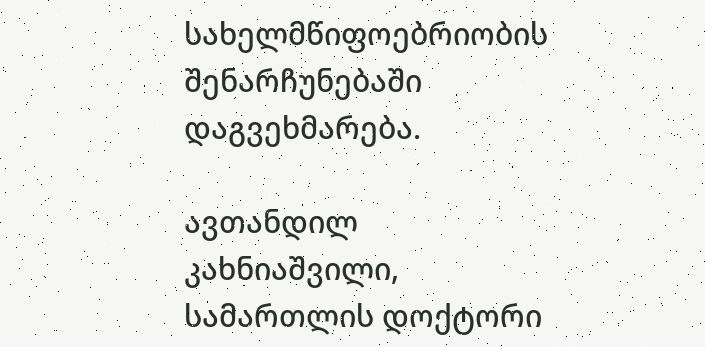სახელმწიფოებრიობის შენარჩუნებაში დაგვეხმარება.

ავთანდილ კახნიაშვილი, სამართლის დოქტორი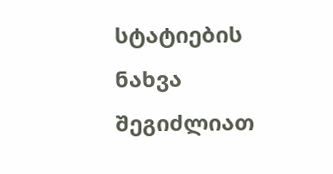სტატიების ნახვა შეგიძლიათ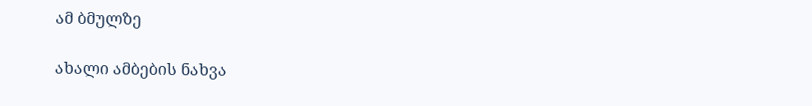ამ ბმულზე

ახალი ამბების ნახვა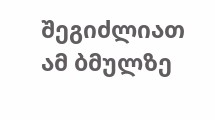შეგიძლიათ ამ ბმულზე